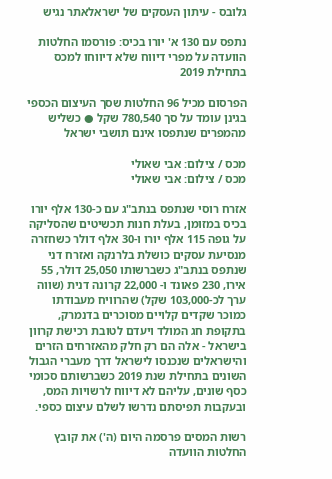גלובס - עיתון העסקים של ישראלאתר נגיש

נתפס עם 130 א' יורו בכיס: פורסמו החלטות הוועדה על מפרי דיווח שלא דיווחו למכס בתחילת 2019

הפרסום מכיל 96 החלטות שסך העיצום הכספי בגינן עומד על סך 780,540 שקל ● כשליש מהמפרים שנתפסו אינם תושבי ישראל

מכס / צילום: אבי שאולי
מכס / צילום: אבי שאולי

אזרח רוסי שנתפס בנתב"ג עם כ-130 אלף יורו בכיס במזומן, בעלת חנות תכשיטים שהסליקה על גופה 115 אלף יורו ו-30 אלף דולר כשחזרה מנסיעת עסקים כושלת בלרנקה ואזרח דני שנתפס בנתב"ג כשברשותו 25,050 דולר, 55 אירו, 230 פאונד ו- 22,000 קרונה דנית (שווה ערך לכ-103,000 שקל) שהרוויח מעבודתו כמוכר שקדים קלויים מסוכרים בדנמרק, בתקופת חג המולד ויעדם לטובת רכישת קרוון בישראל - אלה הם רק חלק מהאזרחים הזרים והישראלים שנכנסו לישראל דרך מעברי הגבול השונים בתחילת שנת 2019 כשברשותם סכומי כסף שונים, עליהם לא דיווח לרשויות המס, ובעקבות תפיסתם נדרשו לשלם עיצום כספי.

רשות המסים פרסמה היום (ה') את קובץ החלטות הוועדה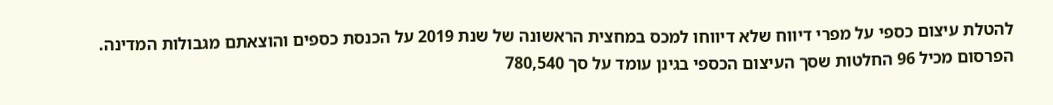להטלת עיצום כספי על מפרי דיווח שלא דיווחו למכס במחצית הראשונה של שנת 2019 על הכנסת כספים והוצאתם מגבולות המדינה. הפרסום מכיל 96 החלטות שסך העיצום הכספי בגינן עומד על סך 780,540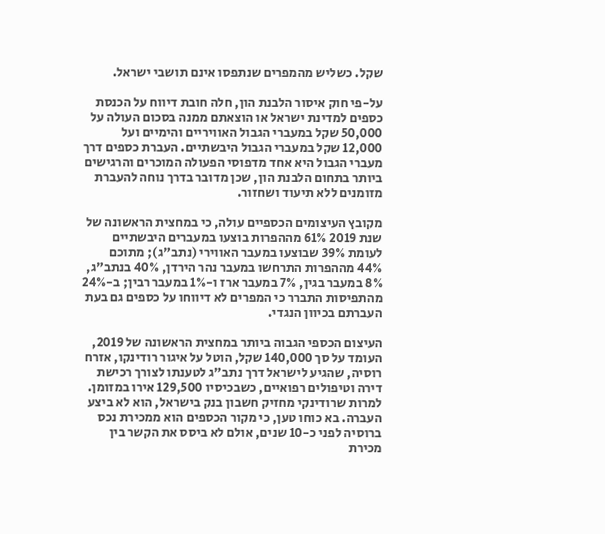שקל. כשליש מהמפרים שנתפסו אינם תושבי ישראל.

על-פי חוק איסור הלבנת הון, חלה חובת דיווח על הכנסת כספים למדינת ישראל או הוצאתם ממנה בסכום העולה על 50,000 שקל במעברי הגבול האוויריים והימיים ועל 12,000 שקל במעברי הגבול היבשתיים. העברת כספים דרך מעברי הגבול היא אחד מדפוסי הפעולה המוכרים והרגישים ביותר בתחום הלבנת הון, שכן מדובר בדרך נוחה להעברת מזומנים ללא תיעוד ושחזור.

מקובץ העיצומים הכספיים עולה, כי במחצית הראשונה של שנת 2019 61% מההפרות בוצעו במעברים היבשתיים לעומת 39% שבוצעו במעבר האווירי (נתב"ג); מתוכם 44% מההפרות התרחשו במעבר נהר הירדן, 40% בנתב"ג, 8% במעבר בגין, 7% במעבר ארז ו-1% במעבר רבין; ב-24% מהתפיסות התברר כי המפרים לא דיווחו על כספים גם בעת העברתם בכיוון הנגדי.

העיצום הכספי הגבוה ביותר במחצית הראשונה של 2019, העומד על סך 140,000 שקל, הוטל על איגור רודינקו, אזרח רוסיה, שהגיע לישראל דרך נתב"ג לטענתו לצורך רכישת דירה וטיפולים רפואיים, כשבכיסיו 129,500 אירו במזומן. למרות שרודינקי מחזיק חשבון בנק בישראל, הוא לא ביצע העברה. בא כוחו טען, כי מקור הכספים הוא ממכירת נכס ברוסיה לפני כ-10 שנים, אולם לא ביסס את הקשר בין מכירת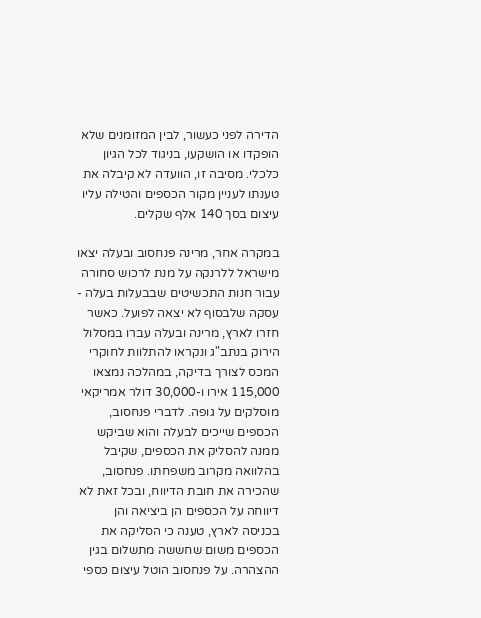הדירה לפני כעשור, לבין המזומנים שלא הופקדו או הושקעו, בניגוד לכל הגיון כלכלי. מסיבה זו, הוועדה לא קיבלה את טענתו לעניין מקור הכספים והטילה עליו עיצום בסך 140 אלף שקלים.

במקרה אחר, מרינה פנחסוב ובעלה יצאו מישראל ללרנקה על מנת לרכוש סחורה עבור חנות התכשיטים שבבעלות בעלה - עסקה שלבסוף לא יצאה לפועל. כאשר חזרו לארץ, מרינה ובעלה עברו במסלול הירוק בנתב"ג ונקראו להתלוות לחוקרי המכס לצורך בדיקה, במהלכה נמצאו 115,000 אירו ו-30,000 דולר אמריקאי מוסלקים על גופה. לדברי פנחסוב, הכספים שייכים לבעלה והוא שביקש ממנה להסליק את הכספים, שקיבל בהלוואה מקרוב משפחתו. פנחסוב, שהכירה את חובת הדיווח, ובכל זאת לא דיווחה על הכספים הן ביציאה והן בכניסה לארץ, טענה כי הסליקה את הכספים משום שחששה מתשלום בגין ההצהרה. על פנחסוב הוטל עיצום כספי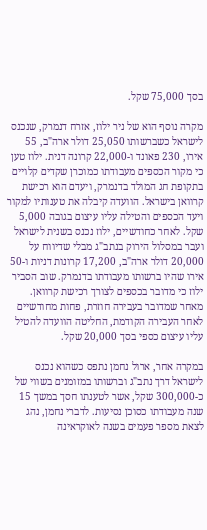בסך 75,000 שקל.

מקרה נוסף הוא של ניר ילוז, אזרח דנמרק, שנכנס לישראל כשברשותו 25,050 דולר ארה"ב, 55 אירו, 230 פאונד ו-22,000 קרונה דנית. ילוז טען כי מקור הכספים מעבודתו כמוכרן שקדים קלויים בתקופת חג המולד בדנמרק, ויעדם הוא רכישת קרוואן בישראל. הוועדה קיבלה את טענותיו למקור ויעד הכספים והטילה עליו עיצום בגובה 5,000 שקל. לאחר כחודשיים, ילוז נכנס בשנית לישראל ועבר במסלול הירוק בנתב"ג מבלי שדיווח על 20,000 דולר ארה"ב, 17,200 קרונות דניות ו-50 אירו שהיו ברשותו מעבודתו בדנמרק. שוב הסביר ילוז כי מדובר בכספים לצורך רכישת קרוואן. מאחר שמדובר בעבירה חוזרת, פחות מחודשיים לאחר העבירה הקודמת, החליטה הוועדה להטיל עליו עיצום כספי בסך 20,000 שקל.

במקרה אחר, ארול נחמן נתפס כשהוא נכנס לישראל דרך נתב"ג וברשותו במזומנים בשווי של כ-300,000 שקל, אשר לטענתו חסך במשך 15 שנה מעבודתו כסוכן נסיעות. לדברי נחמן, נהג לצאת מספר פעמים בשנה לאוקראינה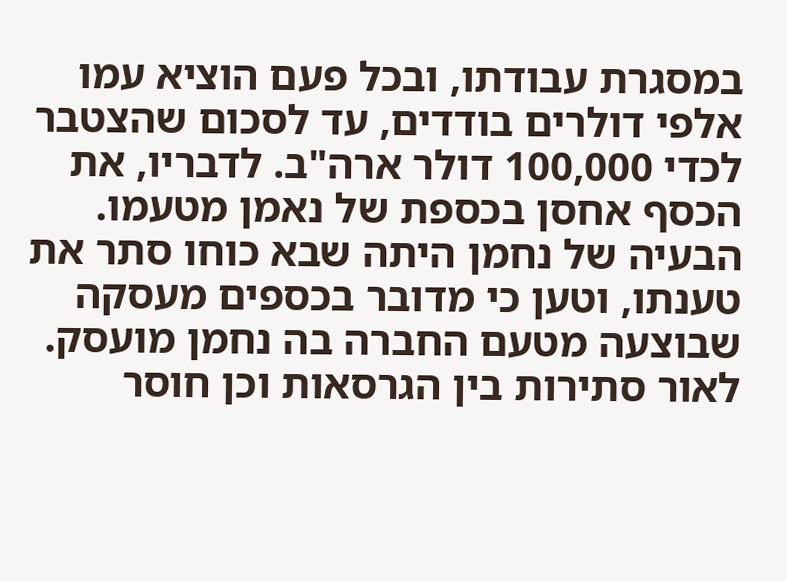במסגרת עבודתו, ובכל פעם הוציא עמו אלפי דולרים בודדים, עד לסכום שהצטבר לכדי 100,000 דולר ארה"ב. לדבריו, את הכסף אחסן בכספת של נאמן מטעמו. הבעיה של נחמן היתה שבא כוחו סתר את טענתו, וטען כי מדובר בכספים מעסקה שבוצעה מטעם החברה בה נחמן מועסק. לאור סתירות בין הגרסאות וכן חוסר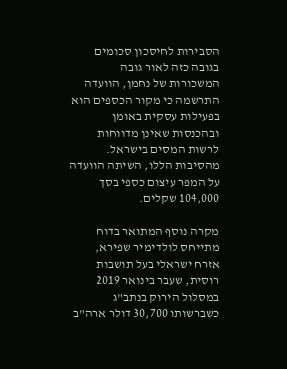הסבירות לחיסכון סכומים בגובה כזה לאור גובה המשכורות של נחמן, הוועדה התרשמה כי מקור הכספים הוא בפעילות עסקית באומן ובהכנסות שאינן מדווחות לרשות המסים בישראל. מהסיבות הללו, השיתה הוועדה על המפר עיצום כספי בסך 104,000 שקלים.

מקרה נוסף המתואר בדוח מתייחס לולדימיר שפירא, אזרח ישראלי בעל תושבות רוסית, שעבר בינואר 2019 במסלול הירוק בנתב"ג כשברשותו 30,700 דולר ארה"ב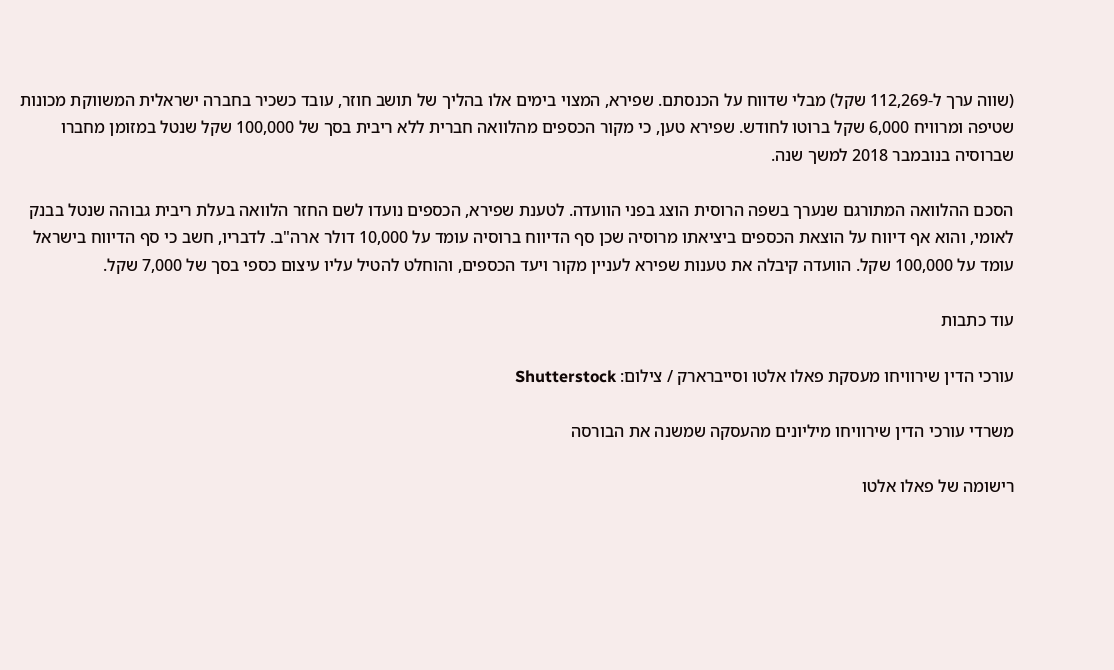(שווה ערך ל-112,269 שקל) מבלי שדווח על הכנסתם. שפירא, המצוי בימים אלו בהליך של תושב חוזר, עובד כשכיר בחברה ישראלית המשווקת מכונות שטיפה ומרוויח 6,000 שקל ברוטו לחודש. שפירא טען, כי מקור הכספים מהלוואה חברית ללא ריבית בסך של 100,000 שקל שנטל במזומן מחברו שברוסיה בנובמבר 2018 למשך שנה.

הסכם ההלוואה המתורגם שנערך בשפה הרוסית הוצג בפני הוועדה. לטענת שפירא, הכספים נועדו לשם החזר הלוואה בעלת ריבית גבוהה שנטל בבנק לאומי, והוא אף דיווח על הוצאת הכספים ביציאתו מרוסיה שכן סף הדיווח ברוסיה עומד על 10,000 דולר ארה"ב. לדבריו, חשב כי סף הדיווח בישראל עומד על 100,000 שקל. הוועדה קיבלה את טענות שפירא לעניין מקור ויעד הכספים, והוחלט להטיל עליו עיצום כספי בסך של 7,000 שקל.

עוד כתבות

עורכי הדין שירוויחו מעסקת פאלו אלטו וסייברארק / צילום: Shutterstock

משרדי עורכי הדין שירוויחו מיליונים מהעסקה שמשנה את הבורסה

רישומה של פאלו אלטו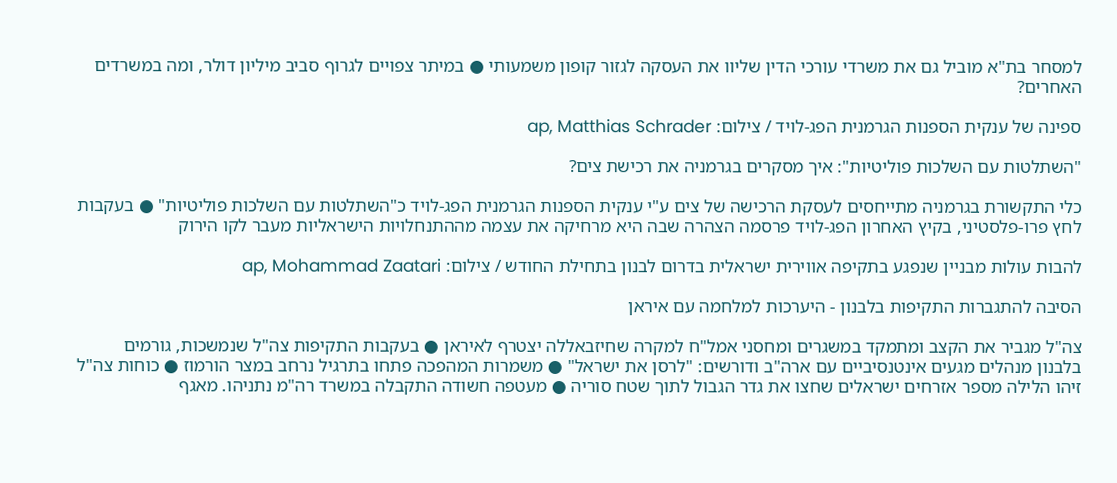למסחר בת"א מוביל גם את משרדי עורכי הדין שליוו את העסקה לגזור קופון משמעותי ● במיתר צפויים לגרוף סביב מיליון דולר, ומה במשרדים האחרים?

ספינה של ענקית הספנות הגרמנית הפג-לויד / צילום: ap, Matthias Schrader

"השתלטות עם השלכות פוליטיות": איך מסקרים בגרמניה את רכישת צים?

כלי התקשורת בגרמניה מתייחסים לעסקת הרכישה של צים ע"י ענקית הספנות הגרמנית הפג-לויד כ"השתלטות עם השלכות פוליטיות" ● בעקבות לחץ פרו-פלסטיני, בקיץ האחרון הפג-לויד פרסמה הצהרה שבה היא מרחיקה את עצמה מההתנחלויות הישראליות מעבר לקו הירוק

להבות עולות מבניין שנפגע בתקיפה אווירית ישראלית בדרום לבנון בתחילת החודש / צילום: ap, Mohammad Zaatari

הסיבה להתגברות התקיפות בלבנון - היערכות למלחמה עם איראן

צה"ל מגביר את הקצב ומתמקד במשגרים ומחסני אמל"ח למקרה שחיזבאללה יצטרף לאיראן ● בעקבות התקיפות צה"ל שנמשכות, גורמים בלבנון מנהלים מגעים אינטנסיביים עם ארה"ב ודורשים: "לרסן את ישראל" ● משמרות המהפכה פתחו בתרגיל נרחב במצר הורמוז ● כוחות צה"ל זיהו הלילה מספר אזרחים ישראלים שחצו את גדר הגבול לתוך שטח סוריה ● מעטפה חשודה התקבלה במשרד רה"מ נתניהו. מאגף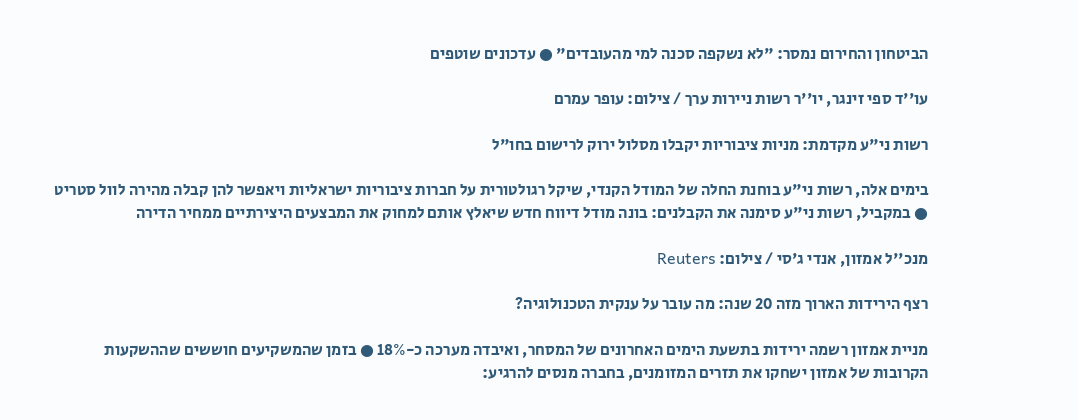הביטחון והחירום נמסר: "לא נשקפה סכנה למי מהעובדים" ● עדכונים שוטפים

עו''ד ספי זינגר, יו''ר רשות ניירות ערך / צילום: עופר עמרם

רשות ני"ע מקדמת: מניות ציבוריות יקבלו מסלול ירוק לרישום בחו"ל

בימים אלה, רשות ני"ע בוחנת החלה של המודל הקנדי, שיקל רגולטורית על חברות ציבוריות ישראליות ויאפשר להן קבלה מהירה לוול סטריט ● במקביל, רשות ני"ע סימנה את הקבלנים: בונה מודל דיווח חדש שיאלץ אותם למחוק את המבצעים היצירתיים ממחיר הדירה

מנכ''ל אמזון, אנדי ג'סי / צילום: Reuters

רצף הירידות הארוך מזה 20 שנה: מה עובר על ענקית הטכנולוגיה?

מניית אמזון רשמה ירידות בתשעת הימים האחרונים של המסחר, ואיבדה מערכה כ-18% ● בזמן שהמשקיעים חוששים שההשקעות הקרובות של אמזון ישחקו את תזרים המזומנים, בחברה מנסים להרגיע: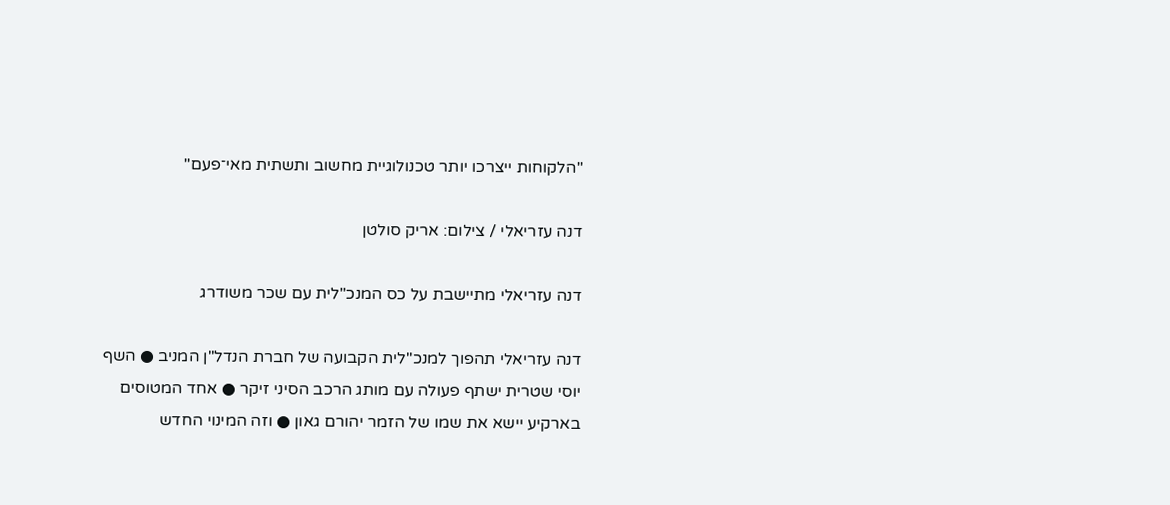"הלקוחות ייצרכו יותר טכנולוגיית מחשוב ותשתית מאי־פעם"

דנה עזריאלי / צילום: אריק סולטן

דנה עזריאלי מתיישבת על כס המנכ"לית עם שכר משודרג

דנה עזריאלי תהפוך למנכ"לית הקבועה של חברת הנדל"ן המניב ● השף יוסי שטרית ישתף פעולה עם מותג הרכב הסיני זיקר ● אחד המטוסים בארקיע יישא את שמו של הזמר יהורם גאון ● וזה המינוי החדש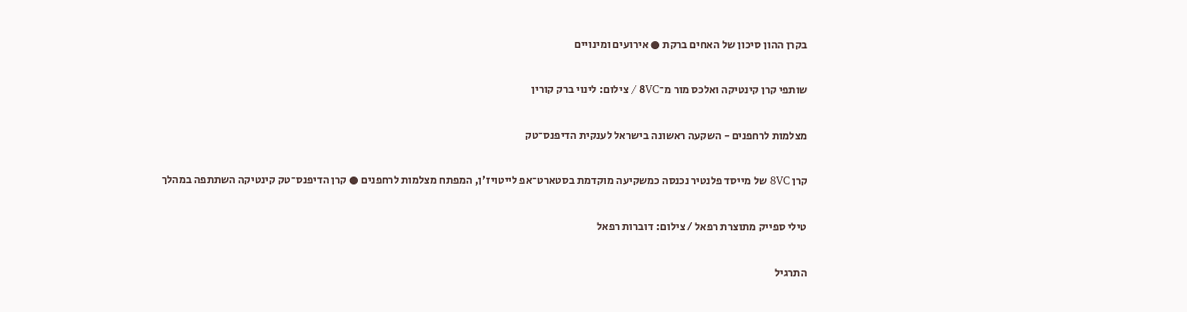בקרן ההון סיכון של האחים ברקת ● אירועים ומינויים

שותפי קרן קינטיקה ואלכס מור מ־8VC / צילום: לינוי ברק קורין

מצלמות לרחפנים - השקעה ראשונה בישראל לענקית הדיפנס־טק

קרן 8VC של מייסד פלנטיר נכנסה כמשקיעה מוקדמת בסטארט־אפ לייטויז'ן, המפתח מצלמות לרחפנים ● קרן הדיפנס־טק קינטיקה השתתפה במהלך

טילי ספייק מתוצרת רפאל / צילום: דוברות רפאל

התרגיל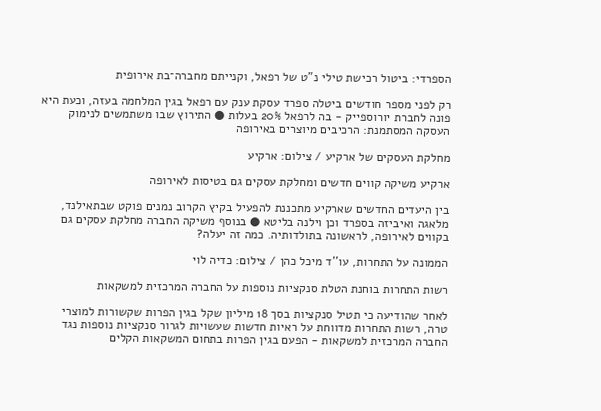הספרדי: ביטול רכישת טילי נ"ט של רפאל, וקנייתם מחברה־בת אירופית

רק לפני מספר חודשים ביטלה ספרד עסקת ענק עם רפאל בגין המלחמה בעזה, וכעת היא פונה לחברת יורוספייק - בה לרפאל 20% בעלות ● התירוץ שבו משתמשים לנימוק העסקה המסתמנת: הרכיבים מיוצרים באירופה

מחלקת העסקים של ארקיע / צילום: ארקיע

ארקיע משיקה קווים חדשים ומחלקת עסקים גם בטיסות לאירופה

בין היעדים החדשים שארקיע מתכננת להפעיל בקיץ הקרוב נמנים פוקט שבתאילנד, מלאגה ואיביזה בספרד וכן וילנה בליטא ● בנוסף משיקה החברה מחלקת עסקים גם בקווים לאירופה, לראשונה בתולדותיה. כמה זה יעלה?

הממונה על התחרות, עו''ד מיכל כהן / צילום: כדיה לוי

רשות התחרות בוחנת הטלת סנקציות נוספות על החברה המרכזית למשקאות

לאחר שהודיעה כי תטיל סנקציות בסך 18 מיליון שקל בגין הפרות שקשורות למוצרי טרה, רשות התחרות מדווחת על ראיות חדשות שעשויות לגרור סנקציות נוספות נגד החברה המרכזית למשקאות - הפעם בגין הפרות בתחום המשקאות הקלים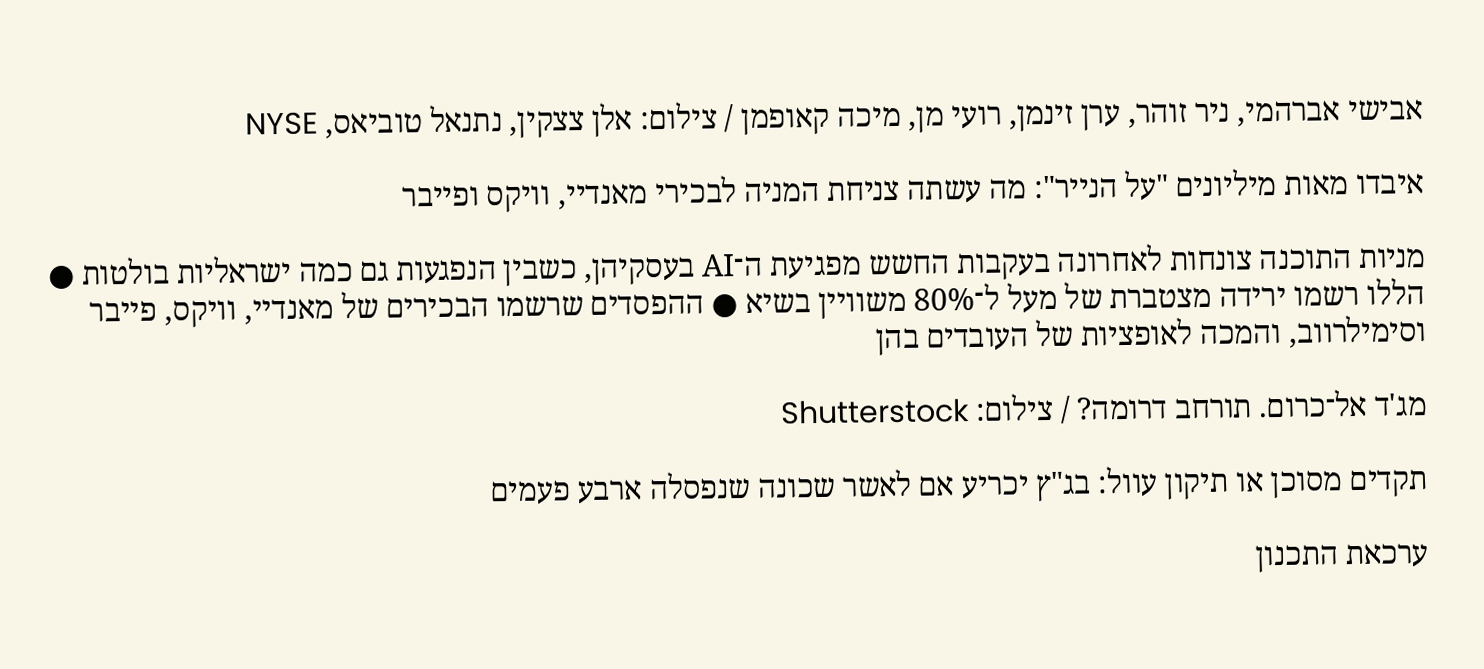אבישי אברהמי, ניר זוהר, ערן זינמן, רועי מן, מיכה קאופמן / צילום: אלן צצקין, נתנאל טוביאס, NYSE

איבדו מאות מיליונים "על הנייר": מה עשתה צניחת המניה לבכירי מאנדיי, וויקס ופייבר

מניות התוכנה צונחות לאחרונה בעקבות החשש מפגיעת ה־AI בעסקיהן, כשבין הנפגעות גם כמה ישראליות בולטות ● הללו רשמו ירידה מצטברת של מעל ל־80% משוויין בשיא ● ההפסדים שרשמו הבכירים של מאנדיי, וויקס, פייבר וסימילרווב, והמכה לאופציות של העובדים בהן

מג'ד אל־כרום. תורחב דרומה? / צילום: Shutterstock

תקדים מסוכן או תיקון עוול: בג"ץ יכריע אם לאשר שכונה שנפסלה ארבע פעמים

ערכאת התכנון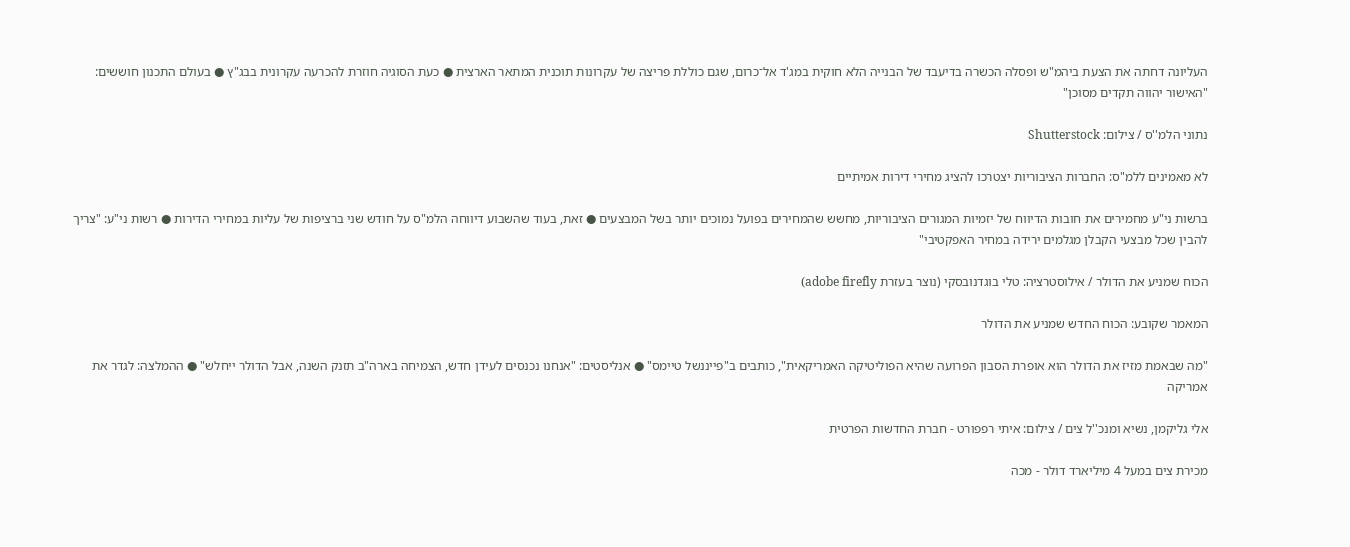העליונה דחתה את הצעת ביהמ"ש ופסלה הכשרה בדיעבד של הבנייה הלא חוקית במג'ד אל־כרום, שגם כוללת פריצה של עקרונות תוכנית המתאר הארצית ● כעת הסוגיה חוזרת להכרעה עקרונית בבג"ץ ● בעולם התכנון חוששים: "האישור יהווה תקדים מסוכן"

נתוני הלמ''ס / צילום: Shutterstock

לא מאמינים ללמ"ס: החברות הציבוריות יצטרכו להציג מחירי דירות אמיתיים

ברשות ני"ע מחמירים את חובות הדיווח של יזמיות המגורים הציבוריות, מחשש שהמחירים בפועל נמוכים יותר בשל המבצעים ● זאת, בעוד שהשבוע דיווחה הלמ"ס על חודש שני ברציפות של עליות במחירי הדירות ● רשות ני"ע: "צריך להבין שכל מבצעי הקבלן מגלמים ירידה במחיר האפקטיבי"

הכוח שמניע את הדולר / אילוסטרציה: טלי בוגדנובסקי (נוצר בעזרת adobe firefly)

המאמר שקובע: הכוח החדש שמניע את הדולר

"מה שבאמת מזיז את הדולר הוא אופרת הסבון הפרועה שהיא הפוליטיקה האמריקאית", כותבים ב"פייננשל טיימס" ● אנליסטים: "אנחנו נכנסים לעידן חדש, הצמיחה בארה"ב תזנק השנה, אבל הדולר ייחלש" ● ההמלצה: לגדר את אמריקה

אלי גליקמן, נשיא ומנכ''ל צים / צילום: איתי רפפורט - חברת החדשות הפרטית

מכירת צים במעל 4 מיליארד דולר - מכה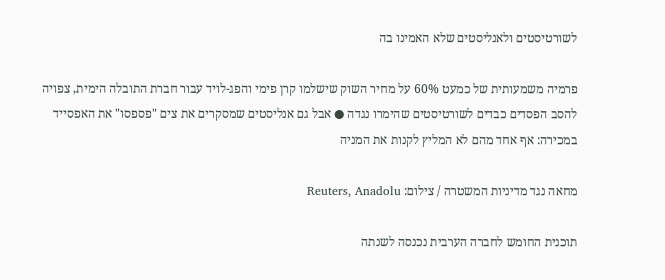לשורטיסטים ולאנליסטים שלא האמינו בה

פרמיה משמעותית של כמעט 60% על מחיר השוק שישלמו קרן פימי והפג-לויד עבור חברת התובלה הימית, צפויה להסב הפסדים כבדים לשורטיסטים שהימרו נגדה ● אבל גם אנליסטים שמסקרים את צים "פספסו" את האפסייד במכירה: אף אחד מהם לא המליץ לקנות את המניה

מחאה נגד מדיניות המשטרה / צילום: Reuters, Anadolu

תוכנית החומש לחברה הערבית נכנסה לשנתה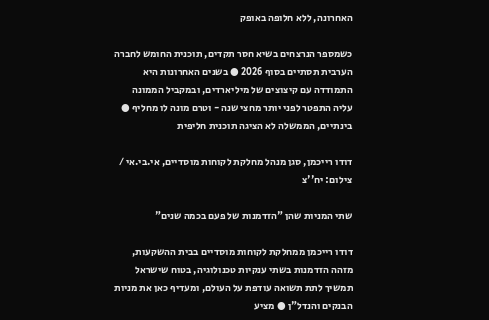האחרונה, ללא חלופה באופק

כשמספר הנרצחים בשיא חסר תקדים, תוכנית החומש לחברה הערבית תסתיים בסוף 2026 ● בשנים האחרונות היא התמודדה עם קיצוצים של מיליארדים, ובמקביל הממונה עליה התפטר לפני יותר מחצי שנה - וטרם מונה לו מחליף ● בינתיים, הממשלה לא הציגה תוכנית חליפית

דודו רייכמן, סגן מנהל מחלקת לקוחות מוסדיים, אי.בי.אי / צילום: יח''צ

שתי המניות שהן "הזדמנות של פעם בכמה שנים"

דודו רייכמן ממחלקת לקוחות מוסדיים בבית ההשקעות, מזהה הזדמנות בשתי ענקיות טכנולוגיה, בטוח שישראל תמשיך לתת תשואה עודפת על העולם, ומעדיף כאן את מניות הבנקים והנדל"ן ● מציע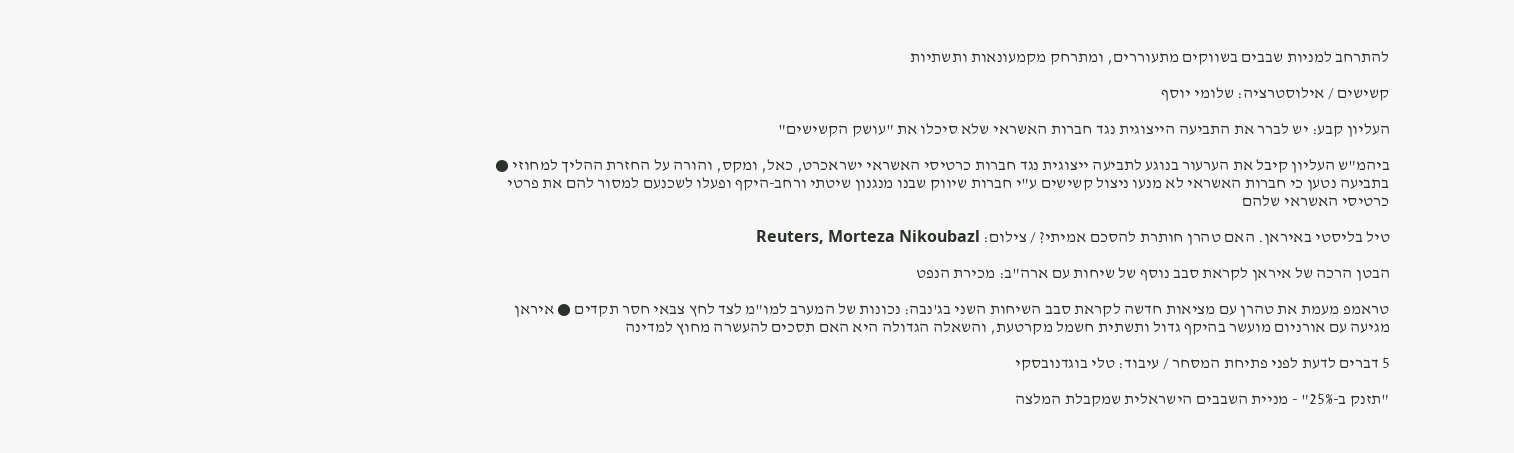להתרחב למניות שבבים בשווקים מתעוררים, ומתרחק מקמעונאות ותשתיות

קשישים / אילוסטרציה: שלומי יוסף

העליון קבע: יש לברר את התביעה הייצוגית נגד חברות האשראי שלא סיכלו את "עושק הקשישים"

ביהמ"ש העליון קיבל את הערעור בנוגע לתביעה ייצוגית נגד חברות כרטיסי האשראי ישראכרט, כאל, ומקס, והורה על החזרת ההליך למחוזי ● בתביעה נטען כי חברות האשראי לא מנעו ניצול קשישים ע"י חברות שיווק שבנו מנגנון שיטתי ורחב-היקף ופעלו לשכנעם למסור להם את פרטי כרטיסי האשראי שלהם

טיל בליסטי באיראן. האם טהרן חותרת להסכם אמיתי? / צילום: Reuters, Morteza Nikoubazl

הבטן הרכה של איראן לקראת סבב נוסף של שיחות עם ארה"ב: מכירת הנפט

טראמפ מעמת את טהרן עם מציאות חדשה לקראת סבב השיחות השני בג'נבה: נכונות של המערב למו"מ לצד לחץ צבאי חסר תקדים ● איראן מגיעה עם אורניום מועשר בהיקף גדול ותשתית חשמל מקרטעת, והשאלה הגדולה היא האם תסכים להעשרה מחוץ למדינה

5 דברים לדעת לפני פתיחת המסחר / עיבוד: טלי בוגדנובסקי

"תזנק ב-25%" - מניית השבבים הישראלית שמקבלת המלצה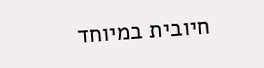חיובית במיוחד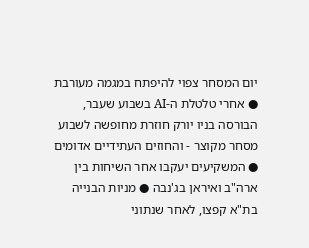יום המסחר צפוי להיפתח במגמה מעורבת ● אחרי טלטלת ה-AI בשבוע שעבר, הבורסה בניו יורק חוזרת מחופשה לשבוע מסחר מקוצר - והחוזים העתידיים אדומים ● המשקיעים יעקבו אחר השיחות בין ארה"ב ואיראן בג'נבה ● מניות הבנייה בת"א קפצו, לאחר שנתוני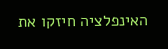האינפלציה חיזקו את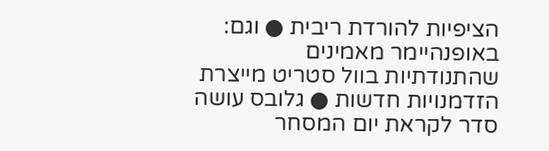הציפיות להורדת ריבית ● וגם: באופנהיימר מאמינים שהתנודתיות בוול סטריט מייצרת הזדמנויות חדשות ● גלובס עושה סדר לקראת יום המסחר